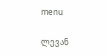menu

ლევან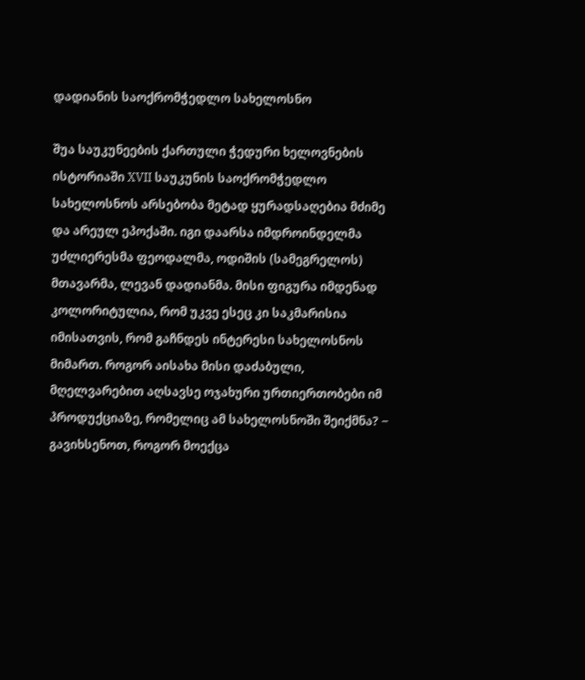დადიანის საოქრომჭედლო სახელოსნო

შუა საუკუნეების ქართული ჭედური ხელოვნების ისტორიაში XVII საუკუნის საოქრომჭედლო სახელოსნოს არსებობა მეტად ყურადსაღებია მძიმე და არეულ ეპოქაში. იგი დაარსა იმდროინდელმა უძლიერესმა ფეოდალმა, ოდიშის (სამეგრელოს) მთავარმა, ლევან დადიანმა. მისი ფიგურა იმდენად კოლორიტულია, რომ უკვე ესეც კი საკმარისია იმისათვის, რომ გაჩნდეს ინტერესი სახელოსნოს მიმართ. როგორ აისახა მისი დაძაბული, მღელვარებით აღსავსე ოჯახური ურთიერთობები იმ პროდუქციაზე, რომელიც ამ სახელოსნოში შეიქმნა? − გავიხსენოთ, როგორ მოექცა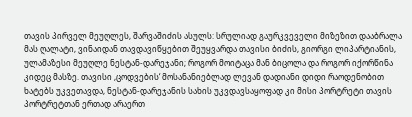თავის პირველ მეუღლეს, შარვაშიძის ასულს: სრულიად გაურკვეველი მიზეზით დააბრალა მას ღალატი, ვინაიდან თავდავიწყებით შეუყვარდა თავისი ბიძის, გიორგი ლიპარტიანის, ულამაზესი მეუღლე ნესტან-დარეჯანი; როგორ მოიტაცა მან ბიცოლა და როგორ იქორწინა კიდეც მასზე. თავისი ,ცოდვების‘ მოსანანიებლად ლევან დადიანი დიდი რაოდენობით ხატებს უკვეთავდა, ნესტან-დარეჯანის სახის უკვდავსაყოფად კი მისი პორტრეტი თავის პორტრეტთან ერთად არაერთ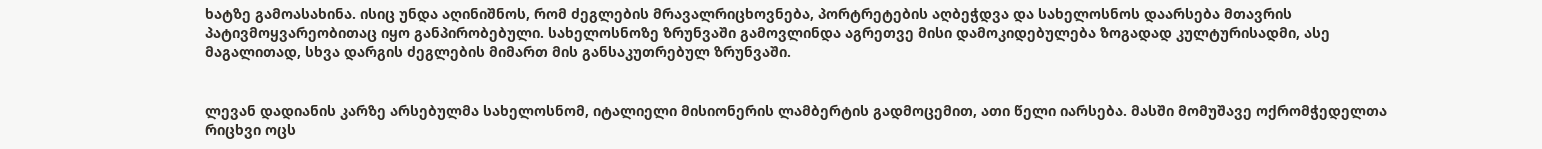ხატზე გამოასახინა. ისიც უნდა აღინიშნოს, რომ ძეგლების მრავალრიცხოვნება, პორტრეტების აღბეჭდვა და სახელოსნოს დაარსება მთავრის პატივმოყვარეობითაც იყო განპირობებული. სახელოსნოზე ზრუნვაში გამოვლინდა აგრეთვე მისი დამოკიდებულება ზოგადად კულტურისადმი, ასე მაგალითად, სხვა დარგის ძეგლების მიმართ მის განსაკუთრებულ ზრუნვაში.


ლევან დადიანის კარზე არსებულმა სახელოსნომ, იტალიელი მისიონერის ლამბერტის გადმოცემით, ათი წელი იარსება. მასში მომუშავე ოქრომჭედელთა რიცხვი ოცს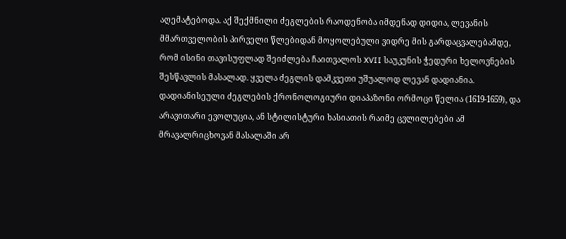აღემატებოდა. აქ შექმნილი ძეგლების რაოდენობა იმდენად დიდია, ლევანის მმართველობის პირველი წლებიდან მოყოლებული ვიდრე მის გარდაცვალებამდე, რომ ისინი თავისუფლად შეიძლება ჩაითვალოს XVII საუკუნის ჭედური ხელოვნების შესწავლის მასალად. ყველა ძეგლის დამკვეთი უშუალოდ ლევან დადიანია. დადიანისეული ძეგლების ქრონოლოგიური დიაპაზონი ორმოცი წელია (1619-1659), და არავითარი ევოლუცია, ან სტილისტური ხასიათის რაიმე ცვლილებები ამ მრავალრიცხოვან მასალაში არ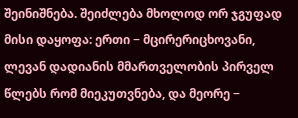შეინიშნება. შეიძლება მხოლოდ ორ ჯგუფად მისი დაყოფა: ერთი − მცირერიცხოვანი, ლევან დადიანის მმართველობის პირველ წლებს რომ მიეკუთვნება, და მეორე −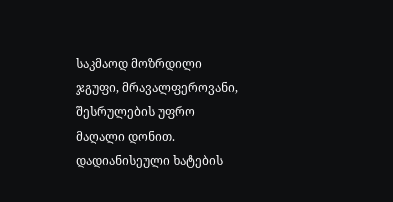საკმაოდ მოზრდილი ჯგუფი, მრავალფეროვანი, შესრულების უფრო მაღალი დონით. დადიანისეული ხატების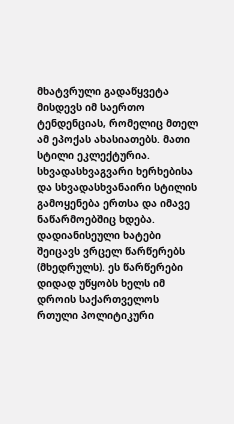მხატვრული გადაწყვეტა მისდევს იმ საერთო ტენდენციას, რომელიც მთელ ამ ეპოქას ახასიათებს. მათი სტილი ეკლექტურია. სხვადასხვაგვარი ხერხებისა და სხვადასხვანაირი სტილის გამოყენება ერთსა და იმავე ნაწარმოებშიც ხდება. დადიანისეული ხატები შეიცავს ვრცელ წარწერებს (მხედრულს). ეს წარწერები დიდად უწყობს ხელს იმ დროის საქართველოს რთული პოლიტიკური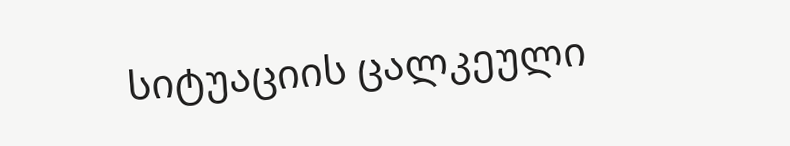სიტუაციის ცალკეული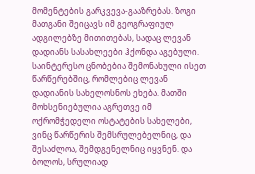მომენტების გარკვევა-გააზრებას. ზოგი მათგანი შეიცავს იმ გეოგრაფიულ ადგილებზე მითითებას, სადაც ლევან დადიანს სასახლეები ჰქონდა აგებული. საინტერესო ცნობებია შემონახული ისეთ წარწერებშიც, რომლებიც ლევან დადიანის სახელოსნოს ეხება. მათში მოხსენიებულია აგრეთვე იმ ოქრომჭედელი ოსტატების სახელები, ვინც წარწერის შემსრულებელნიც, და შესაძლოა, შემდგენელნიც იყვნენ. და ბოლოს, სრულიად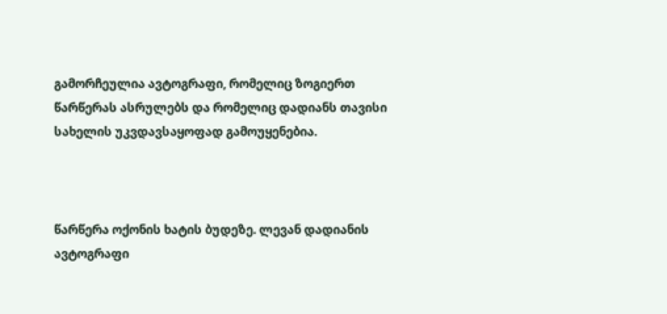გამორჩეულია ავტოგრაფი, რომელიც ზოგიერთ წარწერას ასრულებს და რომელიც დადიანს თავისი სახელის უკვდავსაყოფად გამოუყენებია.



წარწერა ოქონის ხატის ბუდეზე. ლევან დადიანის ავტოგრაფი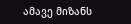ამავე მიზანს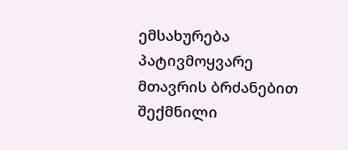ემსახურება პატივმოყვარე მთავრის ბრძანებით შექმნილი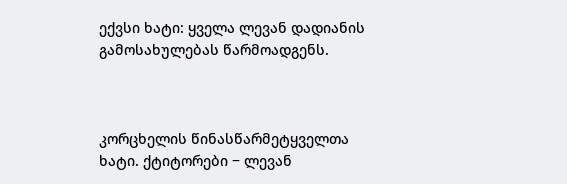ექვსი ხატი: ყველა ლევან დადიანის გამოსახულებას წარმოადგენს.



კორცხელის წინასწარმეტყველთა ხატი. ქტიტორები − ლევან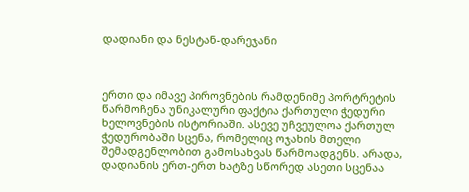დადიანი და ნესტან-დარეჯანი



ერთი და იმავე პიროვნების რამდენიმე პორტრეტის წარმოჩენა უნიკალური ფაქტია ქართული ჭედური ხელოვნების ისტორიაში. ასევე უჩვეულოა ქართულ ჭედურობაში სცენა, რომელიც ოჯახის მთელი შემადგენლობით გამოსახვას წარმოადგენს. არადა, დადიანის ერთ-ერთ ხატზე სწორედ ასეთი სცენაა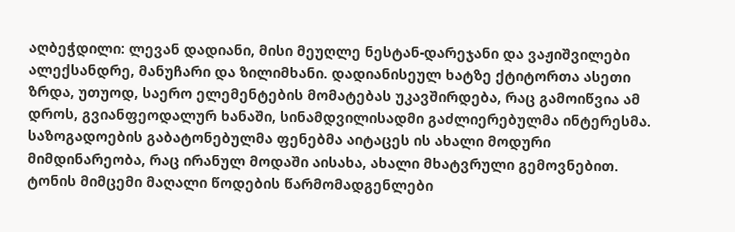აღბეჭდილი: ლევან დადიანი, მისი მეუღლე ნესტან-დარეჯანი და ვაჟიშვილები ალექსანდრე, მანუჩარი და ზილიმხანი. დადიანისეულ ხატზე ქტიტორთა ასეთი ზრდა, უთუოდ, საერო ელემენტების მომატებას უკავშირდება, რაც გამოიწვია ამ დროს, გვიანფეოდალურ ხანაში, სინამდვილისადმი გაძლიერებულმა ინტერესმა. საზოგადოების გაბატონებულმა ფენებმა აიტაცეს ის ახალი მოდური მიმდინარეობა, რაც ირანულ მოდაში აისახა, ახალი მხატვრული გემოვნებით. ტონის მიმცემი მაღალი წოდების წარმომადგენლები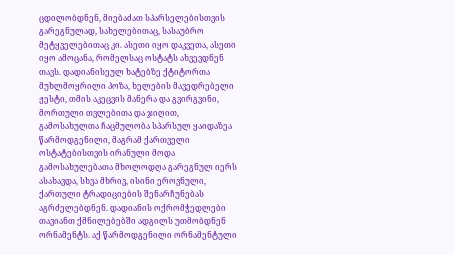ცდილობდნენ, მიებაძათ სპარსელებისთვის გარეგნულად, სახელებითაც, სასაუბრო მეტყველებითაც კი. ასეთი იყო დაკვეთა, ასეთი იყო ამოცანა, რომელსაც ოსტატს ახვევდნენ თავს. დადიანისეულ ხატებზე ქტიტორთა მუხლმოყრილი პოზა, ხელების მავედრებელი ჟესტი, თმის აკეცვის მანერა და გვირგვინი, მორთული თვლებითა და ჯიღით, გამოსახულთა ჩაცმულობა სპარსულ ყაიდაზეა წარმოდგენილი, მაგრამ ქართველი ოსტატებისთვის ირანული მოდა გამოსახულებათა მხოლოდღა გარეგნულ იერს ასახავდა, სხვა მხრივ, ისინი ეროვნული, ქართული ტრადიციების შენარჩუნებას აგრძელებდნენ. დადიანის ოქრომჭედლები თავიანთ ქმნილებებში ადგილს უთმობდნენ ორნამენტს. აქ წარმოდგენილი ორნამენტული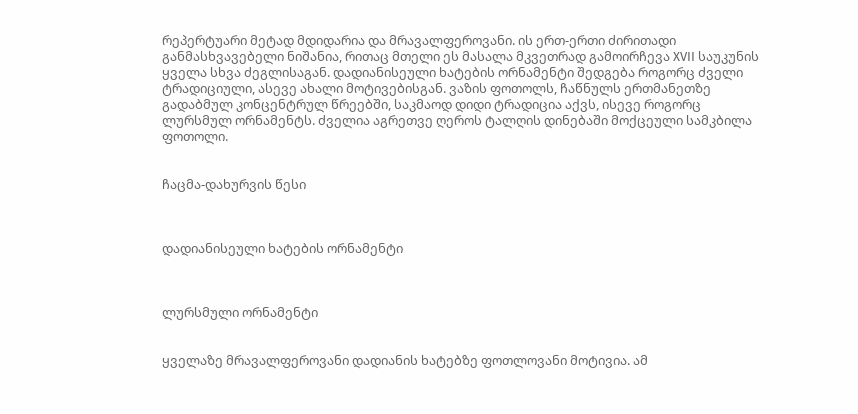რეპერტუარი მეტად მდიდარია და მრავალფეროვანი. ის ერთ-ერთი ძირითადი განმასხვავებელი ნიშანია, რითაც მთელი ეს მასალა მკვეთრად გამოირჩევა XVII საუკუნის ყველა სხვა ძეგლისაგან. დადიანისეული ხატების ორნამენტი შედგება როგორც ძველი ტრადიციული, ასევე ახალი მოტივებისგან. ვაზის ფოთოლს, ჩაწნულს ერთმანეთზე გადაბმულ კონცენტრულ წრეებში, საკმაოდ დიდი ტრადიცია აქვს, ისევე როგორც ლურსმულ ორნამენტს. ძველია აგრეთვე ღეროს ტალღის დინებაში მოქცეული სამკბილა ფოთოლი.


ჩაცმა-დახურვის წესი



დადიანისეული ხატების ორნამენტი



ლურსმული ორნამენტი


ყველაზე მრავალფეროვანი დადიანის ხატებზე ფოთლოვანი მოტივია. ამ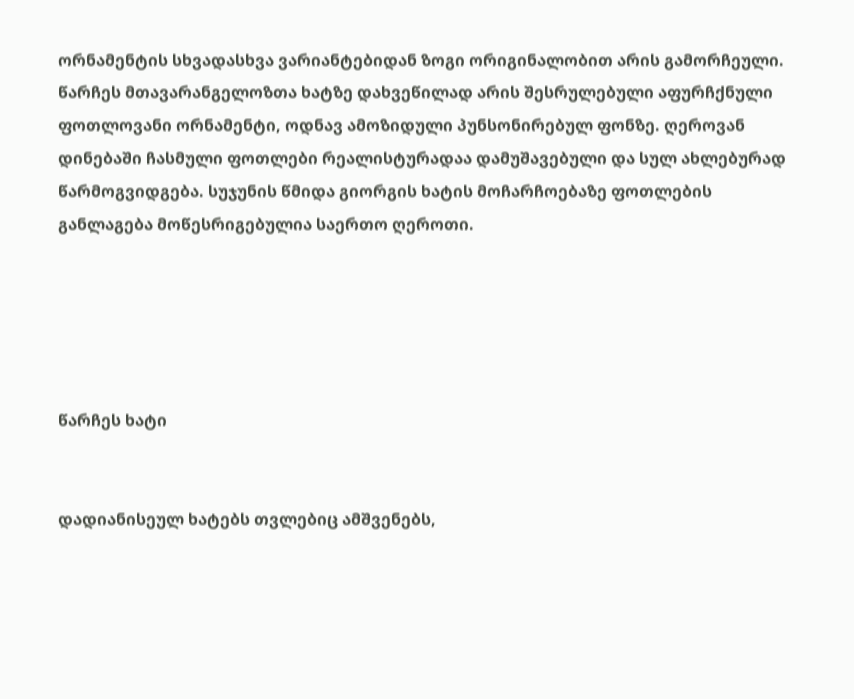ორნამენტის სხვადასხვა ვარიანტებიდან ზოგი ორიგინალობით არის გამორჩეული. წარჩეს მთავარანგელოზთა ხატზე დახვეწილად არის შესრულებული აფურჩქნული ფოთლოვანი ორნამენტი, ოდნავ ამოზიდული პუნსონირებულ ფონზე. ღეროვან დინებაში ჩასმული ფოთლები რეალისტურადაა დამუშავებული და სულ ახლებურად წარმოგვიდგება. სუჯუნის წმიდა გიორგის ხატის მოჩარჩოებაზე ფოთლების განლაგება მოწესრიგებულია საერთო ღეროთი.





წარჩეს ხატი


დადიანისეულ ხატებს თვლებიც ამშვენებს,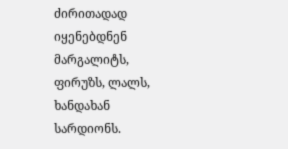ძირითადად იყენებდნენ მარგალიტს, ფირუზს, ლალს, ხანდახან სარდიონს.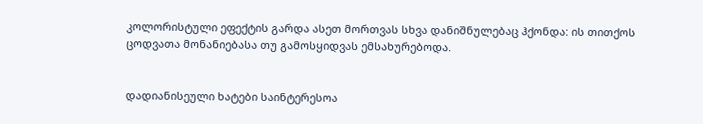კოლორისტული ეფექტის გარდა ასეთ მორთვას სხვა დანიშნულებაც ჰქონდა: ის თითქოს ცოდვათა მონანიებასა თუ გამოსყიდვას ემსახურებოდა.


დადიანისეული ხატები საინტერესოა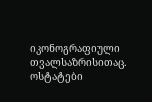იკონოგრაფიული თვალსაზრისითაც. ოსტატები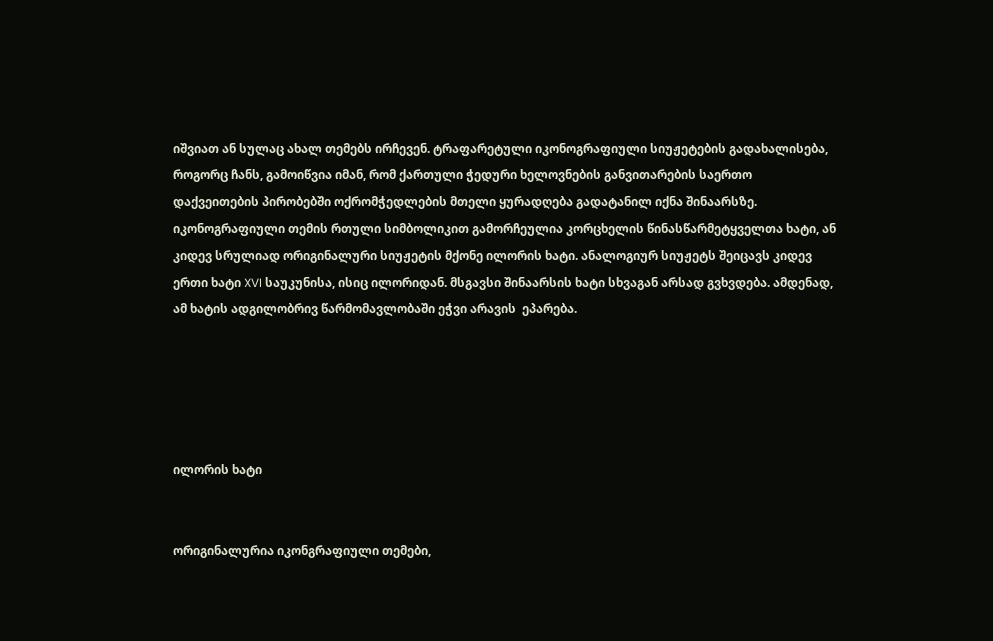იშვიათ ან სულაც ახალ თემებს ირჩევენ. ტრაფარეტული იკონოგრაფიული სიუჟეტების გადახალისება, როგორც ჩანს, გამოიწვია იმან, რომ ქართული ჭედური ხელოვნების განვითარების საერთო დაქვეითების პირობებში ოქრომჭედლების მთელი ყურადღება გადატანილ იქნა შინაარსზე. იკონოგრაფიული თემის რთული სიმბოლიკით გამორჩეულია კორცხელის წინასწარმეტყველთა ხატი, ან კიდევ სრულიად ორიგინალური სიუჟეტის მქონე ილორის ხატი. ანალოგიურ სიუჟეტს შეიცავს კიდევ ერთი ხატი XVI საუკუნისა, ისიც ილორიდან. მსგავსი შინაარსის ხატი სხვაგან არსად გვხვდება. ამდენად, ამ ხატის ადგილობრივ წარმომავლობაში ეჭვი არავის  ეპარება.





ილორის ხატი


ორიგინალურია იკონგრაფიული თემები,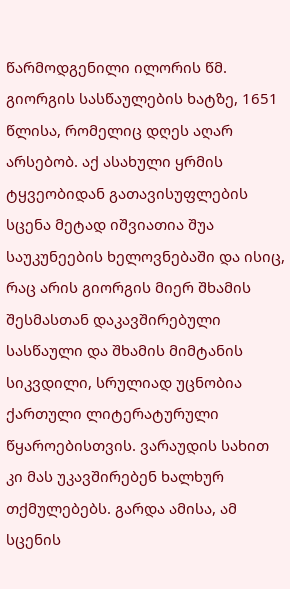წარმოდგენილი ილორის წმ. გიორგის სასწაულების ხატზე, 1651 წლისა, რომელიც დღეს აღარ არსებობ. აქ ასახული ყრმის ტყვეობიდან გათავისუფლების სცენა მეტად იშვიათია შუა საუკუნეების ხელოვნებაში და ისიც, რაც არის გიორგის მიერ შხამის შესმასთან დაკავშირებული სასწაული და შხამის მიმტანის სიკვდილი, სრულიად უცნობია ქართული ლიტერატურული წყაროებისთვის. ვარაუდის სახით კი მას უკავშირებენ ხალხურ თქმულებებს. გარდა ამისა, ამ სცენის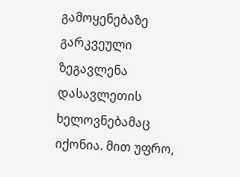გამოყენებაზე გარკვეული ზეგავლენა დასავლეთის ხელოვნებამაც იქონია. მით უფრო,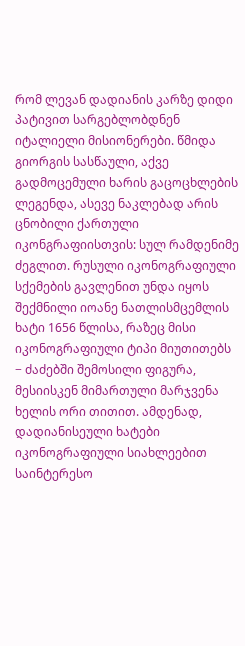რომ ლევან დადიანის კარზე დიდი პატივით სარგებლობდნენ იტალიელი მისიონერები. წმიდა გიორგის სასწაული, აქვე გადმოცემული ხარის გაცოცხლების ლეგენდა, ასევე ნაკლებად არის ცნობილი ქართული იკონგრაფიისთვის: სულ რამდენიმე ძეგლით. რუსული იკონოგრაფიული სქემების გავლენით უნდა იყოს შექმნილი იოანე ნათლისმცემლის ხატი 1656 წლისა, რაზეც მისი იკონოგრაფიული ტიპი მიუთითებს − ძაძებში შემოსილი ფიგურა, მესიისკენ მიმართული მარჯვენა ხელის ორი თითით. ამდენად, დადიანისეული ხატები იკონოგრაფიული სიახლეებით საინტერესო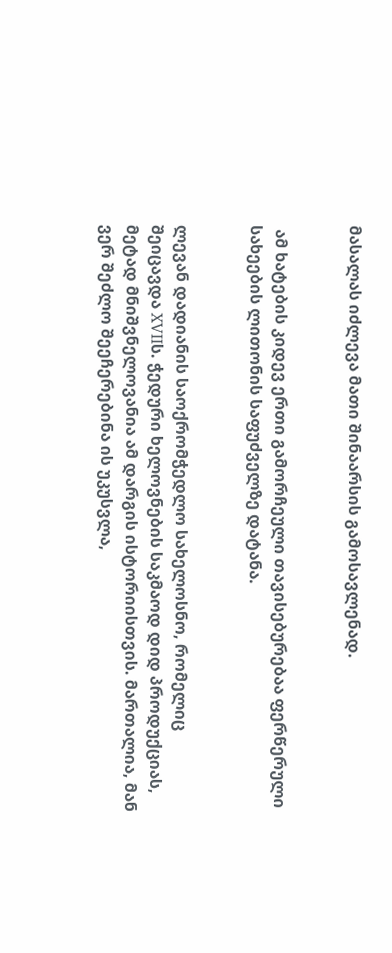მასალას იძლევა მათი შინაარსის გამოსავლენად.


 ამ ხატების კიდევ ერთი გამორჩეული თავისებურებაა ფერწერული სახეების ლითონის საფუძველზე დატანა.


ლევან დადიანის საოქრომჭედლო სახელოსნო, რომელიც შეიცავდა XVIIს. ჭედური ხელოვნების საკმაოდ დიდ პროდუქციას, მეტად მნიშვნელოვანია ამ დარგის ისტორიისთვის. მართალია, მან ვერ შეძლო შეეჩერებინა ის უკუსვლა,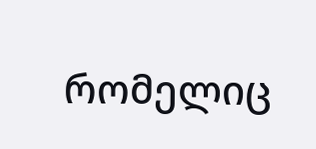რომელიც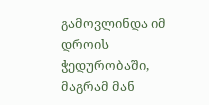გამოვლინდა იმ დროის ჭედურობაში, მაგრამ მან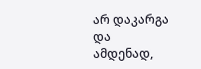არ დაკარგა და ამდენად,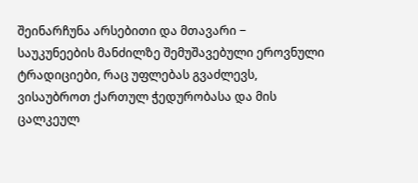შეინარჩუნა არსებითი და მთავარი − საუკუნეების მანძილზე შემუშავებული ეროვნული ტრადიციები, რაც უფლებას გვაძლევს, ვისაუბროთ ქართულ ჭედურობასა და მის ცალკეულ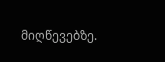მიღწევებზე.